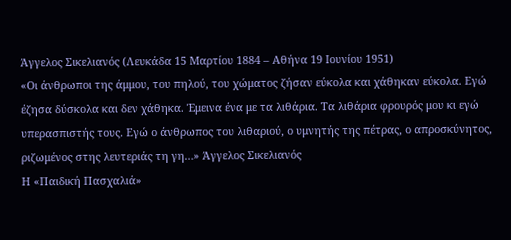Άγγελος Σικελιανός (Λευκάδα 15 Μαρτίου 1884 – Αθήνα 19 Ιουνίου 1951)
«Οι άνθρωποι της άμμου, του πηλού, του χώματος ζήσαν εύκολα και χάθηκαν εύκολα. Εγώ έζησα δύσκολα και δεν χάθηκα. Έμεινα ένα με τα λιθάρια. Τα λιθάρια φρουρός μου κι εγώ υπερασπιστής τους. Εγώ ο άνθρωπος του λιθαριού, ο υμνητής της πέτρας, ο απροσκύνητος, ριζωμένος στης λευτεριάς τη γη…» Άγγελος Σικελιανός
Η «Παιδική Πασχαλιά»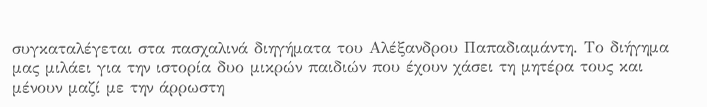συγκαταλέγεται στα πασχαλινά διηγήματα του Αλέξανδρου Παπαδιαμάντη. Το διήγημα μας μιλάει για την ιστορία δυο μικρών παιδιών που έχουν χάσει τη μητέρα τους και μένουν μαζί με την άρρωστη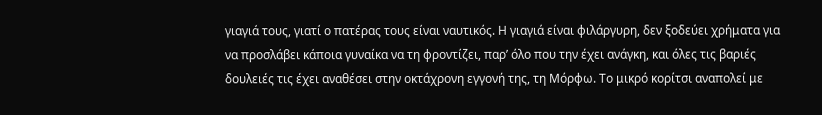γιαγιά τους, γιατί ο πατέρας τους είναι ναυτικός. Η γιαγιά είναι φιλάργυρη, δεν ξοδεύει χρήματα για να προσλάβει κάποια γυναίκα να τη φροντίζει, παρ’ όλο που την έχει ανάγκη, και όλες τις βαριές δουλειές τις έχει αναθέσει στην οκτάχρονη εγγονή της, τη Μόρφω. Το μικρό κορίτσι αναπολεί με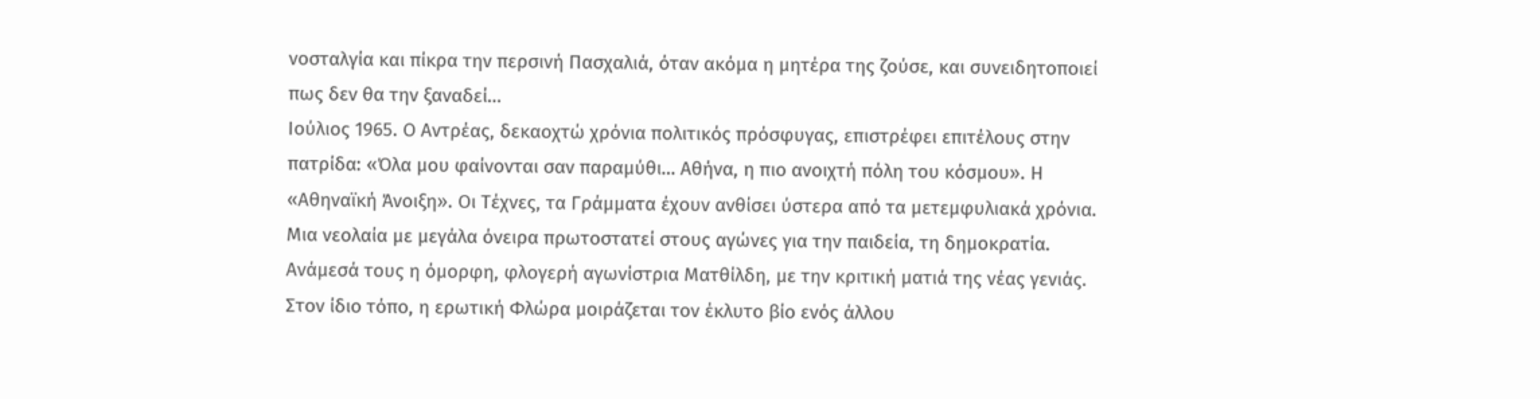νοσταλγία και πίκρα την περσινή Πασχαλιά, όταν ακόμα η μητέρα της ζούσε, και συνειδητοποιεί πως δεν θα την ξαναδεί…
Ιούλιος 1965. Ο Αντρέας, δεκαοχτώ χρόνια πολιτικός πρόσφυγας, επιστρέφει επιτέλους στην πατρίδα: «Όλα μου φαίνονται σαν παραμύθι… Αθήνα, η πιο ανοιχτή πόλη του κόσμου». Η «Αθηναϊκή Άνοιξη». Οι Τέχνες, τα Γράμματα έχουν ανθίσει ύστερα από τα μετεμφυλιακά χρόνια. Μια νεολαία με μεγάλα όνειρα πρωτοστατεί στους αγώνες για την παιδεία, τη δημοκρατία. Ανάμεσά τους η όμορφη, φλογερή αγωνίστρια Ματθίλδη, με την κριτική ματιά της νέας γενιάς. Στον ίδιο τόπο, η ερωτική Φλώρα μοιράζεται τον έκλυτο βίο ενός άλλου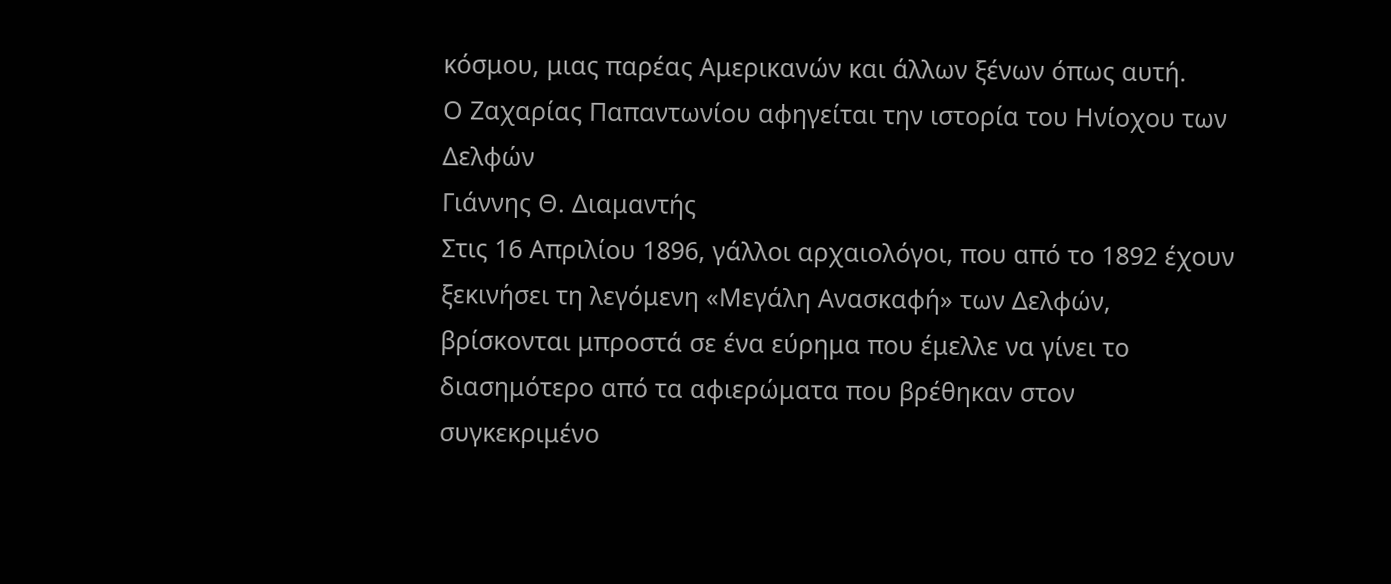κόσμου, μιας παρέας Αμερικανών και άλλων ξένων όπως αυτή.
Ο Ζαχαρίας Παπαντωνίου αφηγείται την ιστορία του Ηνίοχου των Δελφών
Γιάννης Θ. Διαμαντής
Στις 16 Απριλίου 1896, γάλλοι αρχαιολόγοι, που από το 1892 έχουν ξεκινήσει τη λεγόμενη «Μεγάλη Ανασκαφή» των Δελφών, βρίσκονται μπροστά σε ένα εύρημα που έμελλε να γίνει το διασημότερο από τα αφιερώματα που βρέθηκαν στον συγκεκριμένο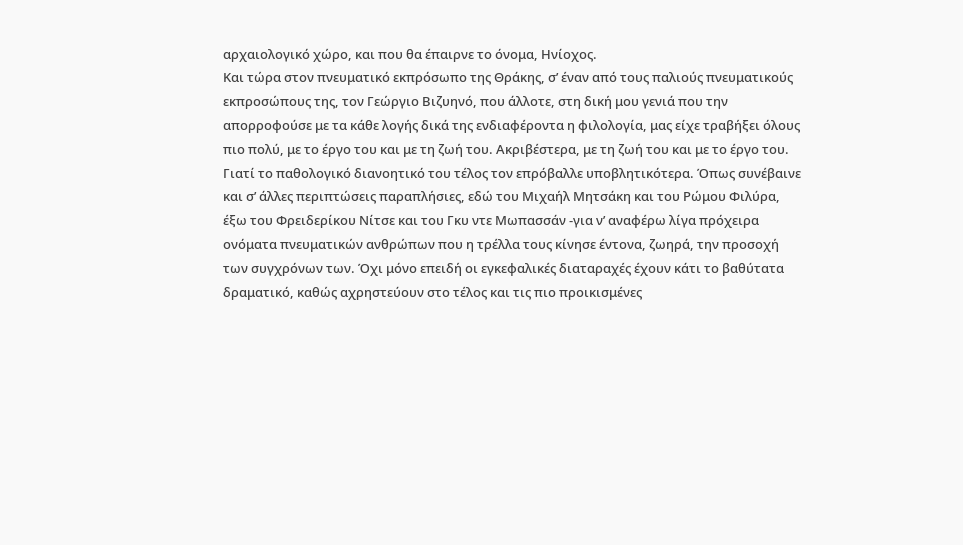αρχαιολογικό χώρο, και που θα έπαιρνε το όνομα, Ηνίοχος.
Και τώρα στον πνευματικό εκπρόσωπο της Θράκης, σ’ έναν από τους παλιούς πνευματικούς εκπροσώπους της, τον Γεώργιο Βιζυηνό, που άλλοτε, στη δική μου γενιά που την απορροφούσε με τα κάθε λογής δικά της ενδιαφέροντα η φιλολογία, μας είχε τραβήξει όλους πιο πολύ, με το έργο του και με τη ζωή του. Ακριβέστερα, με τη ζωή του και με το έργο του. Γιατί το παθολογικό διανοητικό του τέλος τον επρόβαλλε υποβλητικότερα. Όπως συνέβαινε και σ’ άλλες περιπτώσεις παραπλήσιες, εδώ του Μιχαήλ Μητσάκη και του Ρώμου Φιλύρα, έξω του Φρειδερίκου Νίτσε και του Γκυ ντε Μωπασσάν -για ν’ αναφέρω λίγα πρόχειρα ονόματα πνευματικών ανθρώπων που η τρέλλα τους κίνησε έντονα, ζωηρά, την προσοχή των συγχρόνων των. Όχι μόνο επειδή οι εγκεφαλικές διαταραχές έχουν κάτι το βαθύτατα δραματικό, καθώς αχρηστεύουν στο τέλος και τις πιο προικισμένες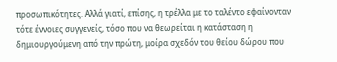προσωπικότητες. Αλλά γιατί, επίσης, η τρέλλα με το ταλέντο εφαίνονταν τότε έννοιες συγγενείς, τόσο που να θεωρείται η κατάσταση η δημιουργούμενη από την πρώτη, μοίρα σχεδόν του θείου δώρου που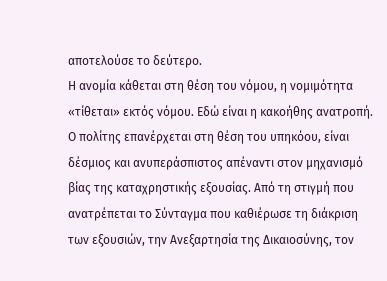αποτελούσε το δεύτερο.
Η ανομία κάθεται στη θέση του νόμου, η νομιμότητα «τίθεται» εκτός νόμου. Εδώ είναι η κακοήθης ανατροπή. Ο πολίτης επανέρχεται στη θέση του υπηκόου, είναι δέσμιος και ανυπεράσπιστος απέναντι στον μηχανισμό βίας της καταχρηστικής εξουσίας. Από τη στιγμή που ανατρέπεται το Σύνταγμα που καθιέρωσε τη διάκριση των εξουσιών, την Ανεξαρτησία της Δικαιοσύνης, τον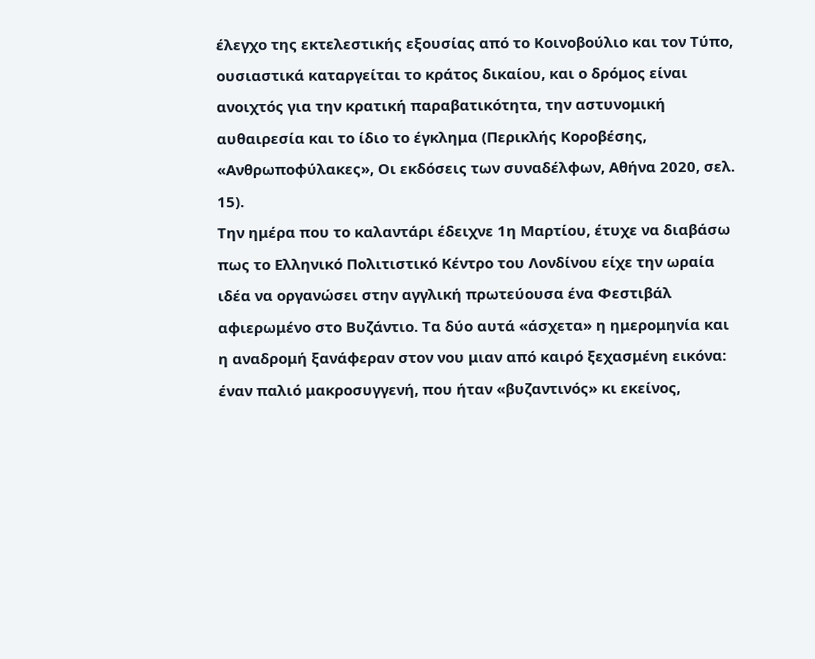έλεγχο της εκτελεστικής εξουσίας από το Κοινοβούλιο και τον Τύπο, ουσιαστικά καταργείται το κράτος δικαίου, και ο δρόμος είναι ανοιχτός για την κρατική παραβατικότητα, την αστυνομική αυθαιρεσία και το ίδιο το έγκλημα (Περικλής Κοροβέσης, «Ανθρωποφύλακες», Οι εκδόσεις των συναδέλφων, Αθήνα 2020, σελ. 15).
Την ημέρα που το καλαντάρι έδειχνε 1η Μαρτίου, έτυχε να διαβάσω πως το Ελληνικό Πολιτιστικό Κέντρο του Λονδίνου είχε την ωραία ιδέα να οργανώσει στην αγγλική πρωτεύουσα ένα Φεστιβάλ αφιερωμένο στο Βυζάντιο. Τα δύο αυτά «άσχετα» η ημερομηνία και η αναδρομή ξανάφεραν στον νου μιαν από καιρό ξεχασμένη εικόνα: έναν παλιό μακροσυγγενή, που ήταν «βυζαντινός» κι εκείνος,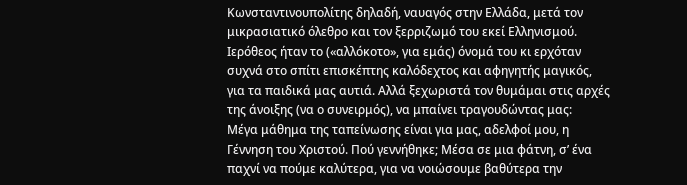Κωνσταντινουπολίτης δηλαδή, ναυαγός στην Ελλάδα, μετά τον μικρασιατικό όλεθρο και τον ξερριζωμό του εκεί Ελληνισμού. Ιερόθεος ήταν το («αλλόκοτο», για εμάς) όνομά του κι ερχόταν συχνά στο σπίτι επισκέπτης καλόδεχτος και αφηγητής μαγικός, για τα παιδικά μας αυτιά. Αλλά ξεχωριστά τον θυμάμαι στις αρχές της άνοιξης (να ο συνειρμός), να μπαίνει τραγουδώντας μας:
Μέγα μάθημα της ταπείνωσης είναι για μας, αδελφοί μου, η Γέννηση του Χριστού. Πού γεννήθηκε; Μέσα σε μια φάτνη, σ’ ένα παχνί να πούμε καλύτερα, για να νοιώσουμε βαθύτερα την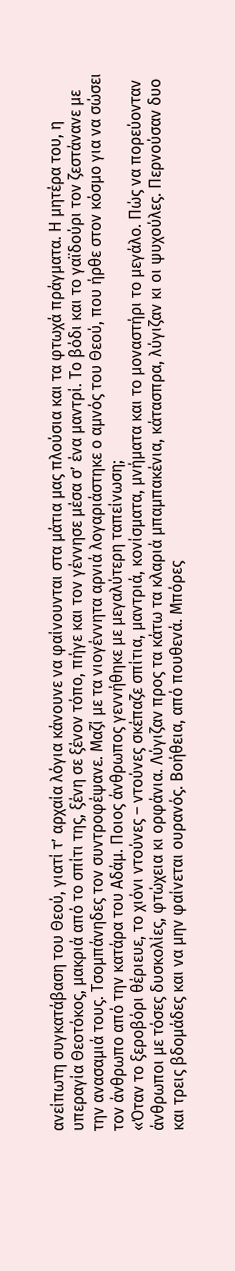ανείπωτη συγκατάβαση του Θεού, γιατί τ’ αρχαία λόγια κάνουνε να φαίνουνται στα μάτια μας πλούσια και τα φτωχά πράγματα. Η μητέρα του, η υπεραγία Θεοτόκος, μακριά από το σπίτι της, ξένη σε ξένον τόπο, πήγε και τον γέννησε μέσα σ’ ένα μαντρί. Το βόδι και το γαϊδούρι τον ζεστάνανε με την ανασαμιά τους. Τσομπάνηδες τον συντροφέψανε. Μαζί με τα νιογέννητα αρνιά λογαριάστηκε ο αμνός του Θεού, που ήρθε στον κόσμο για να σώσει τον άνθρωπο από την κατάρα του Αδάμ. Ποιος άνθρωπος γεννήθηκε με μεγαλύτερη ταπείνωση;
«Όταν το ξεροβόρι θέριευε, το χιόνι ντούνες – ντούνες σκέπαζε σπίτια, μαντριά, κονίσματα, μνήματα και το μοναστήρι το μεγάλο. Πώς να πορεύονταν άνθρωποι με τόσες δυσκολίες, φτώχεια κι ορφάνια. Λύγιζαν προς τα κάτω τα κλαριά μπαμπακένια, κάτασπρα, λύγιζαν κι οι ψυχούλες. Περνούσαν δυο και τρεις βδομάδες και να μην φαίνεται ουρανός. Βοήθεια, από πουθενά. Μπόρες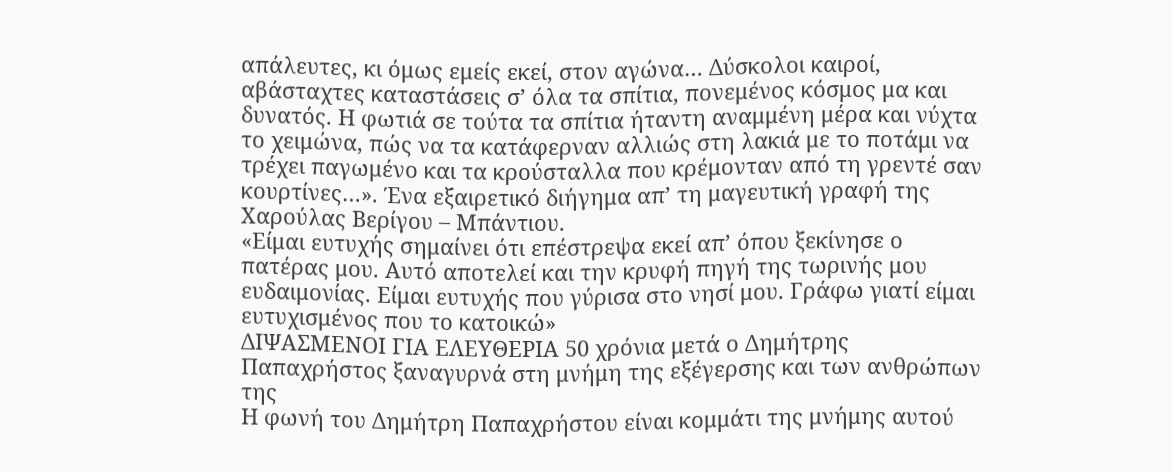απάλευτες, κι όμως εμείς εκεί, στον αγώνα… Δύσκολοι καιροί, αβάσταχτες καταστάσεις σ’ όλα τα σπίτια, πονεμένος κόσμος μα και δυνατός. Η φωτιά σε τούτα τα σπίτια ήταντη αναμμένη μέρα και νύχτα το χειμώνα, πώς να τα κατάφερναν αλλιώς στη λακιά με το ποτάμι να τρέχει παγωμένο και τα κρούσταλλα που κρέμονταν από τη γρεντέ σαν κουρτίνες…». Ένα εξαιρετικό διήγημα απ’ τη μαγευτική γραφή της Χαρούλας Βερίγου – Μπάντιου.
«Είμαι ευτυχής σημαίνει ότι επέστρεψα εκεί απ’ όπου ξεκίνησε ο πατέρας μου. Αυτό αποτελεί και την κρυφή πηγή της τωρινής μου ευδαιμονίας. Είμαι ευτυχής που γύρισα στο νησί μου. Γράφω γιατί είμαι ευτυχισμένος που το κατοικώ»
ΔΙΨΑΣΜΕΝΟΙ ΓΙΑ ΕΛΕΥΘΕΡΙΑ 50 χρόνια μετά ο Δημήτρης Παπαχρήστος ξαναγυρνά στη μνήμη της εξέγερσης και των ανθρώπων της
Η φωνή του Δημήτρη Παπαχρήστου είναι κομμάτι της μνήμης αυτού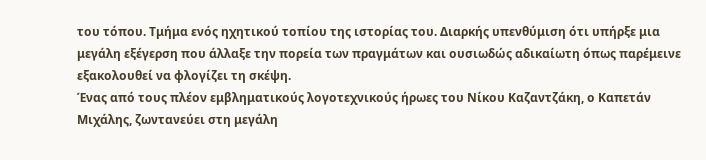του τόπου. Τμήμα ενός ηχητικού τοπίου της ιστορίας του. Διαρκής υπενθύμιση ότι υπήρξε μια μεγάλη εξέγερση που άλλαξε την πορεία των πραγμάτων και ουσιωδώς αδικαίωτη όπως παρέμεινε εξακολουθεί να φλογίζει τη σκέψη.
Ένας από τους πλέον εμβληματικούς λογοτεχνικούς ήρωες του Νίκου Καζαντζάκη, ο Καπετάν Μιχάλης, ζωντανεύει στη μεγάλη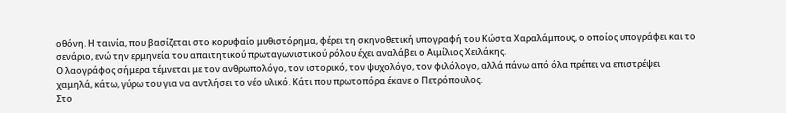οθόνη. Η ταινία, που βασίζεται στο κορυφαίο μυθιστόρημα, φέρει τη σκηνοθετική υπογραφή του Κώστα Χαραλάμπους, ο οποίος υπογράφει και το σενάριο, ενώ την ερμηνεία του απαιτητικού πρωταγωνιστικού ρόλου έχει αναλάβει ο Αιμίλιος Χειλάκης.
Ο λαογράφος σήμερα τέμνεται με τον ανθρωπολόγο, τον ιστορικό, τον ψυχολόγο, τον φιλόλογο, αλλά πάνω από όλα πρέπει να επιστρέψει χαμηλά, κάτω, γύρω του για να αντλήσει το νέο υλικό. Κάτι που πρωτοπόρα έκανε ο Πετρόπουλος.
Στο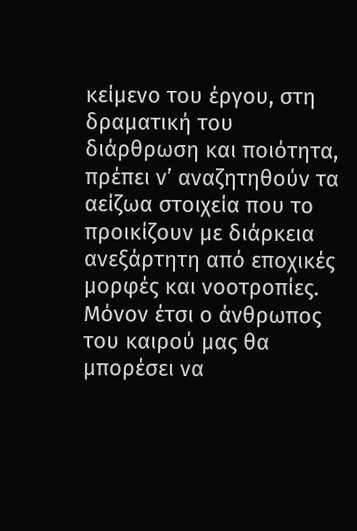κείμενο του έργου, στη δραματική του διάρθρωση και ποιότητα, πρέπει ν’ αναζητηθούν τα αείζωα στοιχεία που το προικίζουν με διάρκεια ανεξάρτητη από εποχικές μορφές και νοοτροπίες. Μόνον έτσι ο άνθρωπος του καιρού μας θα μπορέσει να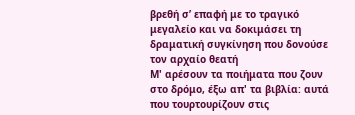βρεθή σ’ επαφή με το τραγικό μεγαλείο και να δοκιμάσει τη δραματική συγκίνηση που δονούσε τον αρχαίο θεατή
Μ' αρέσουν τα ποιήματα που ζουν στο δρόμο, έξω απ' τα βιβλία: αυτά που τουρτουρίζουν στις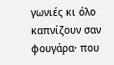γωνιές κι όλο καπνίζουν σαν φουγάρα· που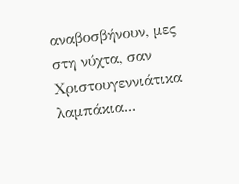αναβοσβήνουν, μες στη νύχτα, σαν Χριστουγεννιάτικα λαμπάκια...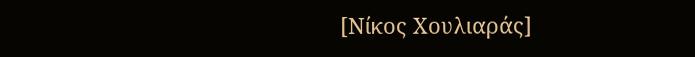[Νίκος Χουλιαράς]